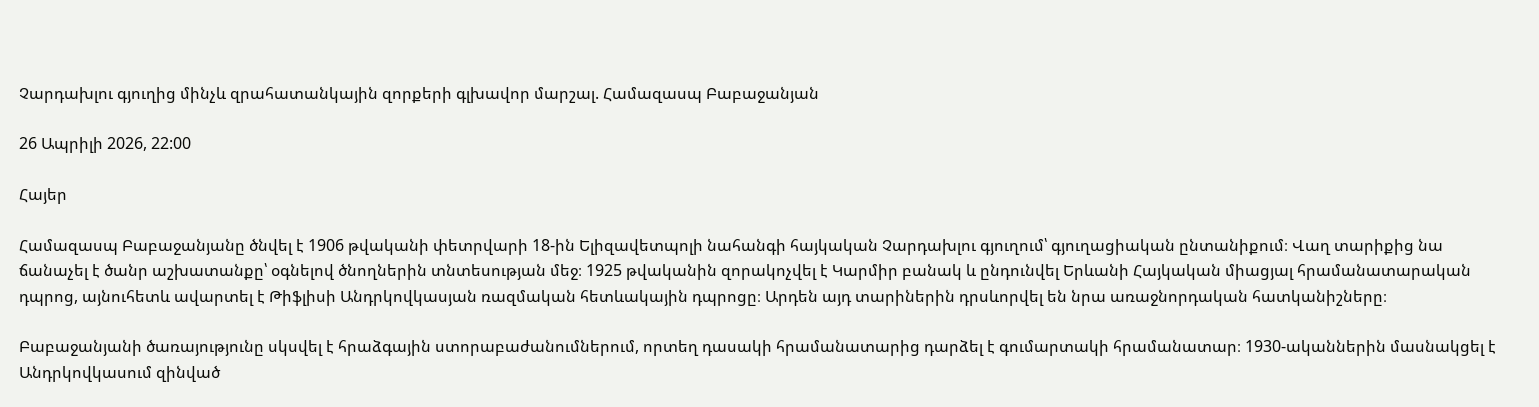Չարդախլու գյուղից մինչև զրահատանկային զորքերի գլխավոր մարշալ. Համազասպ Բաբաջանյան

26 Ապրիլի 2026, 22:00

Հայեր

Համազասպ Բաբաջանյանը ծնվել է 1906 թվականի փետրվարի 18-ին Ելիզավետպոլի նահանգի հայկական Չարդախլու գյուղում՝ գյուղացիական ընտանիքում։ Վաղ տարիքից նա ճանաչել է ծանր աշխատանքը՝ օգնելով ծնողներին տնտեսության մեջ։ 1925 թվականին զորակոչվել է Կարմիր բանակ և ընդունվել Երևանի Հայկական միացյալ հրամանատարական դպրոց, այնուհետև ավարտել է Թիֆլիսի Անդրկովկասյան ռազմական հետևակային դպրոցը։ Արդեն այդ տարիներին դրսևորվել են նրա առաջնորդական հատկանիշները։

Բաբաջանյանի ծառայությունը սկսվել է հրաձգային ստորաբաժանումներում, որտեղ դասակի հրամանատարից դարձել է գումարտակի հրամանատար։ 1930-ականներին մասնակցել է Անդրկովկասում զինված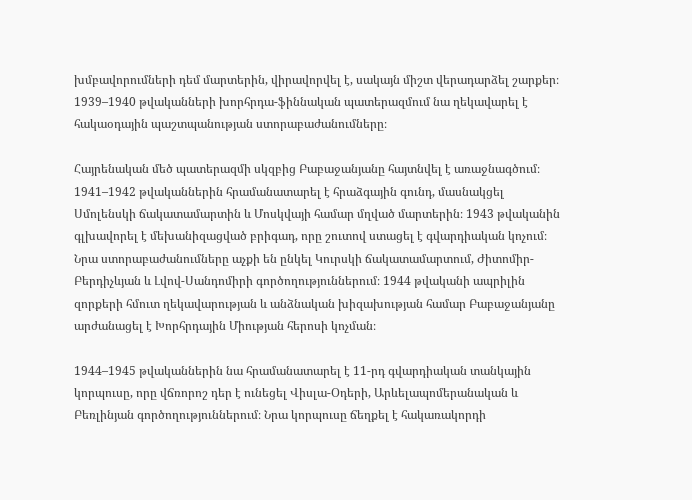խմբավորումների դեմ մարտերին, վիրավորվել է, սակայն միշտ վերադարձել շարքեր։ 1939–1940 թվականների խորհրդա-ֆիննական պատերազմում նա ղեկավարել է հակաօդային պաշտպանության ստորաբաժանումները։

Հայրենական մեծ պատերազմի սկզբից Բաբաջանյանը հայտնվել է առաջնագծում։ 1941–1942 թվականներին հրամանատարել է հրաձգային գունդ, մասնակցել Սմոլենսկի ճակատամարտին և Մոսկվայի համար մղված մարտերին։ 1943 թվականին գլխավորել է մեխանիզացված բրիգադ, որը շուտով ստացել է գվարդիական կոչում։ Նրա ստորաբաժանումները աչքի են ընկել Կուրսկի ճակատամարտում, Ժիտոմիր-Բերդիչևյան և Լվով-Սանդոմիրի գործողություններում։ 1944 թվականի ապրիլին զորքերի հմուտ ղեկավարության և անձնական խիզախության համար Բաբաջանյանը արժանացել է Խորհրդային Միության հերոսի կոչման։

1944–1945 թվականներին նա հրամանատարել է 11-րդ գվարդիական տանկային կորպուսը, որը վճռորոշ դեր է ունեցել Վիսլա-Օդերի, Արևելապոմերանական և Բեռլինյան գործողություններում։ Նրա կորպուսը ճեղքել է հակառակորդի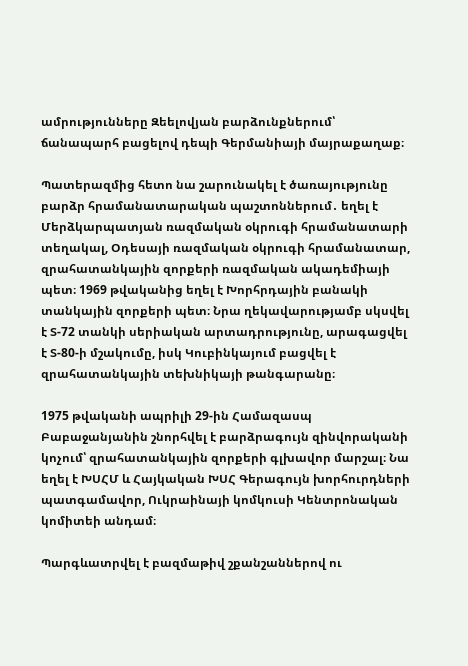ամրությունները Զեելովյան բարձունքներում՝ ճանապարհ բացելով դեպի Գերմանիայի մայրաքաղաք։

Պատերազմից հետո նա շարունակել է ծառայությունը բարձր հրամանատարական պաշտոններում․ եղել է Մերձկարպատյան ռազմական օկրուգի հրամանատարի տեղակալ, Օդեսայի ռազմական օկրուգի հրամանատար, զրահատանկային զորքերի ռազմական ակադեմիայի պետ։ 1969 թվականից եղել է Խորհրդային բանակի տանկային զորքերի պետ։ Նրա ղեկավարությամբ սկսվել է Տ-72 տանկի սերիական արտադրությունը, արագացվել է Տ-80-ի մշակումը, իսկ Կուբինկայում բացվել է զրահատանկային տեխնիկայի թանգարանը։

1975 թվականի ապրիլի 29-ին Համազասպ Բաբաջանյանին շնորհվել է բարձրագույն զինվորականի կոչում՝ զրահատանկային զորքերի գլխավոր մարշալ։ Նա եղել է ԽՍՀՄ և Հայկական ԽՍՀ Գերագույն խորհուրդների պատգամավոր, Ուկրաինայի կոմկուսի Կենտրոնական կոմիտեի անդամ։

Պարգևատրվել է բազմաթիվ շքանշաններով ու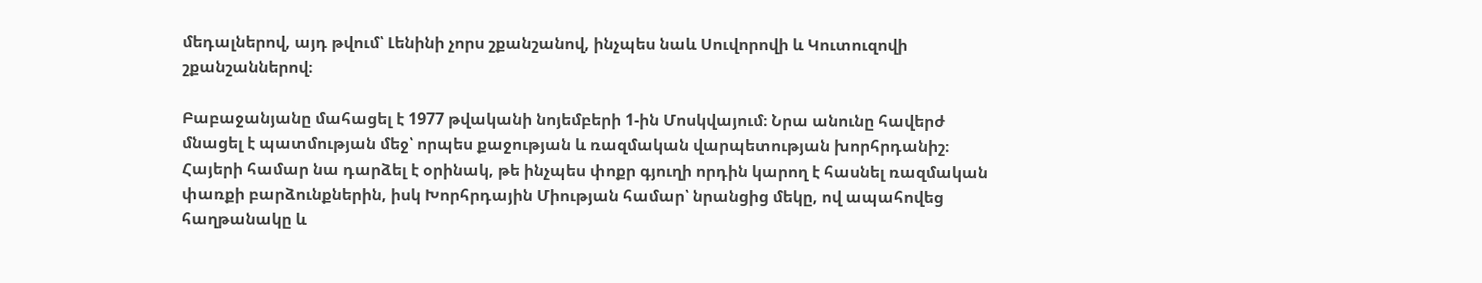մեդալներով, այդ թվում՝ Լենինի չորս շքանշանով, ինչպես նաև Սուվորովի և Կուտուզովի շքանշաններով։

Բաբաջանյանը մահացել է 1977 թվականի նոյեմբերի 1-ին Մոսկվայում։ Նրա անունը հավերժ մնացել է պատմության մեջ՝ որպես քաջության և ռազմական վարպետության խորհրդանիշ։ Հայերի համար նա դարձել է օրինակ, թե ինչպես փոքր գյուղի որդին կարող է հասնել ռազմական փառքի բարձունքներին, իսկ Խորհրդային Միության համար՝ նրանցից մեկը, ով ապահովեց հաղթանակը և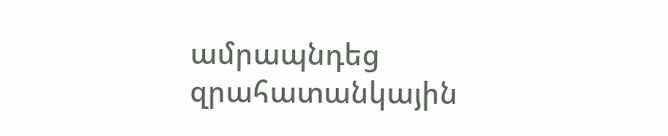ամրապնդեց զրահատանկային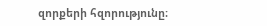զորքերի հզորությունը։